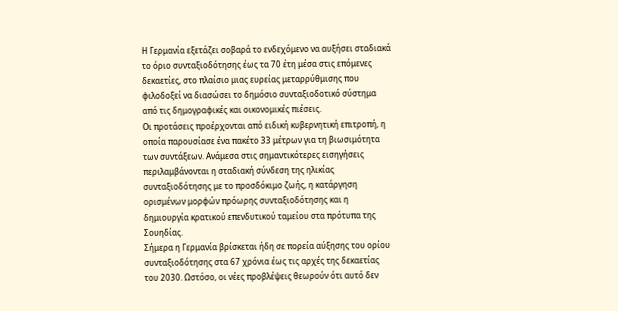Η Γερμανία εξετάζει σοβαρά το ενδεχόμενο να αυξήσει σταδιακά το όριο συνταξιοδότησης έως τα 70 έτη μέσα στις επόμενες δεκαετίες, στο πλαίσιο μιας ευρείας μεταρρύθμισης που φιλοδοξεί να διασώσει το δημόσιο συνταξιοδοτικό σύστημα από τις δημογραφικές και οικονομικές πιέσεις.
Οι προτάσεις προέρχονται από ειδική κυβερνητική επιτροπή, η οποία παρουσίασε ένα πακέτο 33 μέτρων για τη βιωσιμότητα των συντάξεων. Ανάμεσα στις σημαντικότερες εισηγήσεις περιλαμβάνονται η σταδιακή σύνδεση της ηλικίας συνταξιοδότησης με το προσδόκιμο ζωής, η κατάργηση ορισμένων μορφών πρόωρης συνταξιοδότησης και η δημιουργία κρατικού επενδυτικού ταμείου στα πρότυπα της Σουηδίας.
Σήμερα η Γερμανία βρίσκεται ήδη σε πορεία αύξησης του ορίου συνταξιοδότησης στα 67 χρόνια έως τις αρχές της δεκαετίας του 2030. Ωστόσο, οι νέες προβλέψεις θεωρούν ότι αυτό δεν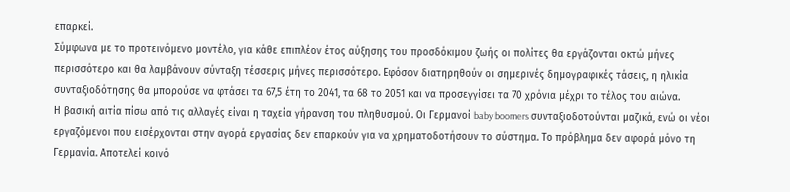επαρκεί.
Σύμφωνα με το προτεινόμενο μοντέλο, για κάθε επιπλέον έτος αύξησης του προσδόκιμου ζωής οι πολίτες θα εργάζονται οκτώ μήνες περισσότερο και θα λαμβάνουν σύνταξη τέσσερις μήνες περισσότερο. Εφόσον διατηρηθούν οι σημερινές δημογραφικές τάσεις, η ηλικία συνταξιοδότησης θα μπορούσε να φτάσει τα 67,5 έτη το 2041, τα 68 το 2051 και να προσεγγίσει τα 70 χρόνια μέχρι το τέλος του αιώνα.
Η βασική αιτία πίσω από τις αλλαγές είναι η ταχεία γήρανση του πληθυσμού. Οι Γερμανοί baby boomers συνταξιοδοτούνται μαζικά, ενώ οι νέοι εργαζόμενοι που εισέρχονται στην αγορά εργασίας δεν επαρκούν για να χρηματοδοτήσουν το σύστημα. Το πρόβλημα δεν αφορά μόνο τη Γερμανία. Αποτελεί κοινό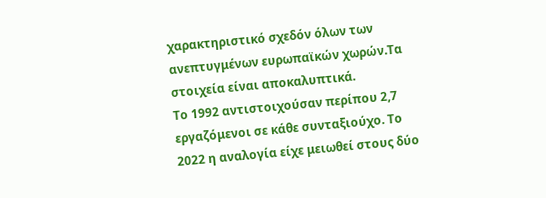χαρακτηριστικό σχεδόν όλων των ανεπτυγμένων ευρωπαϊκών χωρών.Τα στοιχεία είναι αποκαλυπτικά.
Το 1992 αντιστοιχούσαν περίπου 2,7 εργαζόμενοι σε κάθε συνταξιούχο. Το 2022 η αναλογία είχε μειωθεί στους δύο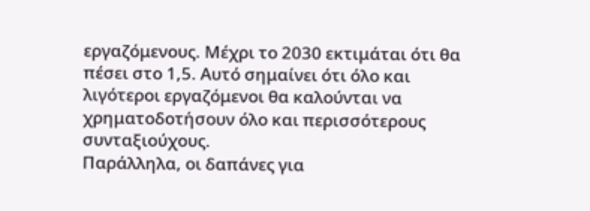εργαζόμενους. Μέχρι το 2030 εκτιμάται ότι θα πέσει στο 1,5. Αυτό σημαίνει ότι όλο και λιγότεροι εργαζόμενοι θα καλούνται να χρηματοδοτήσουν όλο και περισσότερους συνταξιούχους.
Παράλληλα, οι δαπάνες για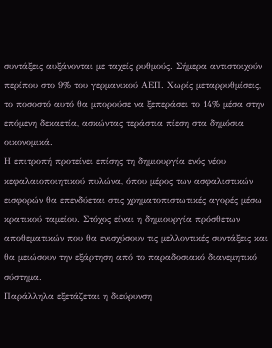συντάξεις αυξάνονται με ταχείς ρυθμούς. Σήμερα αντιστοιχούν περίπου στο 9% του γερμανικού ΑΕΠ. Χωρίς μεταρρυθμίσεις, το ποσοστό αυτό θα μπορούσε να ξεπεράσει το 14% μέσα στην επόμενη δεκαετία, ασκώντας τεράστια πίεση στα δημόσια οικονομικά.
Η επιτροπή προτείνει επίσης τη δημιουργία ενός νέου κεφαλαιοποιητικού πυλώνα, όπου μέρος των ασφαλιστικών εισφορών θα επενδύεται στις χρηματοπιστωτικές αγορές μέσω κρατικού ταμείου. Στόχος είναι η δημιουργία πρόσθετων αποθεματικών που θα ενισχύσουν τις μελλοντικές συντάξεις και θα μειώσουν την εξάρτηση από το παραδοσιακό διανεμητικό σύστημα.
Παράλληλα εξετάζεται η διεύρυνση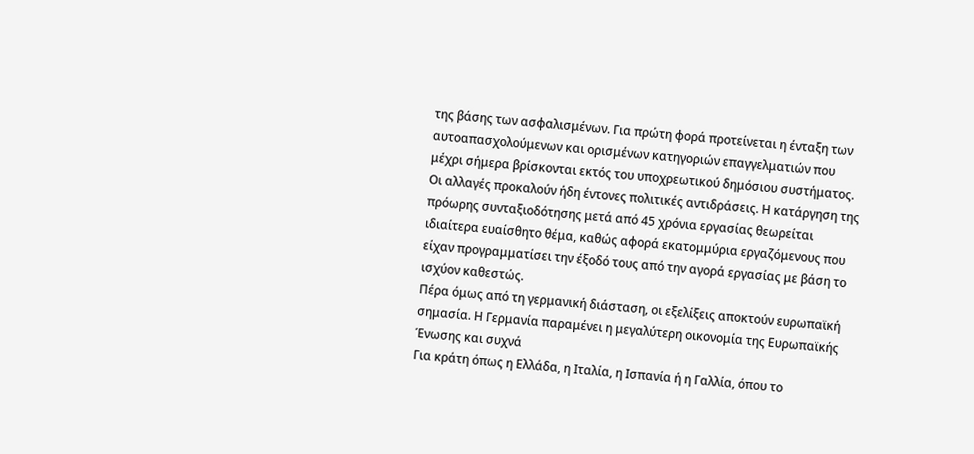της βάσης των ασφαλισμένων. Για πρώτη φορά προτείνεται η ένταξη των αυτοαπασχολούμενων και ορισμένων κατηγοριών επαγγελματιών που μέχρι σήμερα βρίσκονται εκτός του υποχρεωτικού δημόσιου συστήματος.
Οι αλλαγές προκαλούν ήδη έντονες πολιτικές αντιδράσεις. Η κατάργηση της πρόωρης συνταξιοδότησης μετά από 45 χρόνια εργασίας θεωρείται ιδιαίτερα ευαίσθητο θέμα, καθώς αφορά εκατομμύρια εργαζόμενους που είχαν προγραμματίσει την έξοδό τους από την αγορά εργασίας με βάση το ισχύον καθεστώς.
Πέρα όμως από τη γερμανική διάσταση, οι εξελίξεις αποκτούν ευρωπαϊκή σημασία. Η Γερμανία παραμένει η μεγαλύτερη οικονομία της Ευρωπαϊκής Ένωσης και συχνά
Για κράτη όπως η Ελλάδα, η Ιταλία, η Ισπανία ή η Γαλλία, όπου το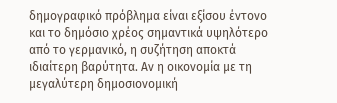δημογραφικό πρόβλημα είναι εξίσου έντονο και το δημόσιο χρέος σημαντικά υψηλότερο από το γερμανικό, η συζήτηση αποκτά ιδιαίτερη βαρύτητα. Αν η οικονομία με τη μεγαλύτερη δημοσιονομική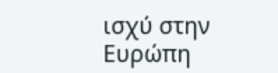ισχύ στην Ευρώπη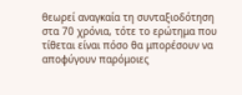θεωρεί αναγκαία τη συνταξιοδότηση στα 70 χρόνια, τότε το ερώτημα που τίθεται είναι πόσο θα μπορέσουν να αποφύγουν παρόμοιες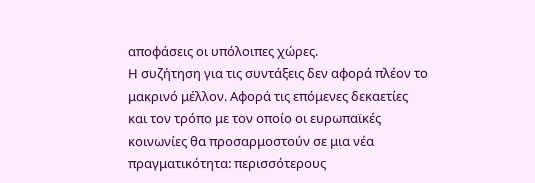αποφάσεις οι υπόλοιπες χώρες.
Η συζήτηση για τις συντάξεις δεν αφορά πλέον το μακρινό μέλλον. Αφορά τις επόμενες δεκαετίες και τον τρόπο με τον οποίο οι ευρωπαϊκές κοινωνίες θα προσαρμοστούν σε μια νέα πραγματικότητα: περισσότερους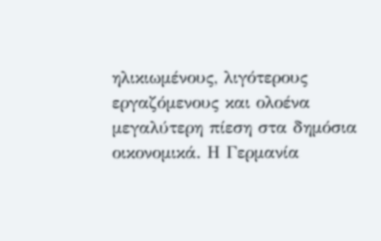ηλικιωμένους, λιγότερους εργαζόμενους και ολοένα μεγαλύτερη πίεση στα δημόσια οικονομικά. Η Γερμανία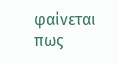φαίνεται πως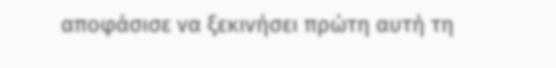αποφάσισε να ξεκινήσει πρώτη αυτή τη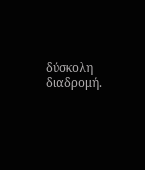δύσκολη διαδρομή.